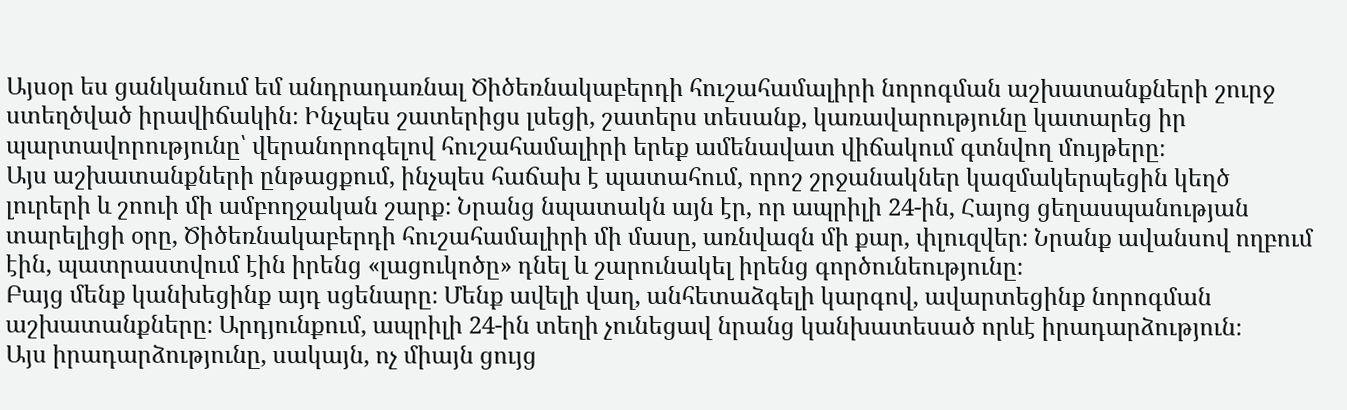Այսօր ես ցանկանում եմ անդրադառնալ Ծիծեռնակաբերդի հուշահամալիրի նորոգման աշխատանքների շուրջ ստեղծված իրավիճակին։ Ինչպես շատերիցս լսեցի, շատերս տեսանք, կառավարությունը կատարեց իր պարտավորությունը՝ վերանորոգելով հուշահամալիրի երեք ամենավատ վիճակում գտնվող մույթերը։
Այս աշխատանքների ընթացքում, ինչպես հաճախ է պատահում, որոշ շրջանակներ կազմակերպեցին կեղծ լուրերի և շոուի մի ամբողջական շարք։ Նրանց նպատակն այն էր, որ ապրիլի 24-ին, Հայոց ցեղասպանության տարելիցի օրը, Ծիծեռնակաբերդի հուշահամալիրի մի մասը, առնվազն մի քար, փլուզվեր։ Նրանք ավանսով ողբում էին, պատրաստվում էին իրենց «լացուկոծը» դնել և շարունակել իրենց գործունեությունը։
Բայց մենք կանխեցինք այդ սցենարը։ Մենք ավելի վաղ, անհետաձգելի կարգով, ավարտեցինք նորոգման աշխատանքները։ Արդյունքում, ապրիլի 24-ին տեղի չունեցավ նրանց կանխատեսած որևէ իրադարձություն։
Այս իրադարձությունը, սակայն, ոչ միայն ցույց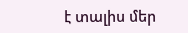է տալիս մեր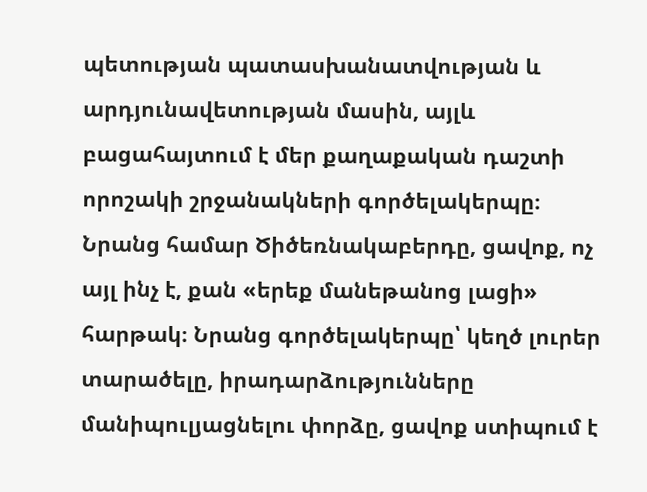պետության պատասխանատվության և արդյունավետության մասին, այլև բացահայտում է մեր քաղաքական դաշտի որոշակի շրջանակների գործելակերպը։ Նրանց համար Ծիծեռնակաբերդը, ցավոք, ոչ այլ ինչ է, քան «երեք մանեթանոց լացի» հարթակ։ Նրանց գործելակերպը՝ կեղծ լուրեր տարածելը, իրադարձությունները մանիպուլյացնելու փորձը, ցավոք ստիպում է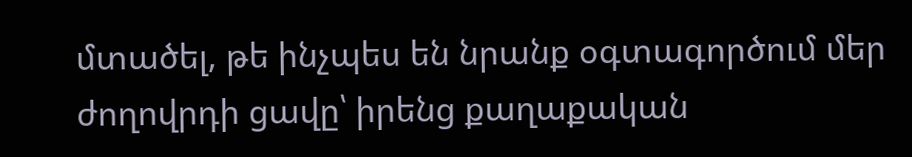մտածել, թե ինչպես են նրանք օգտագործում մեր ժողովրդի ցավը՝ իրենց քաղաքական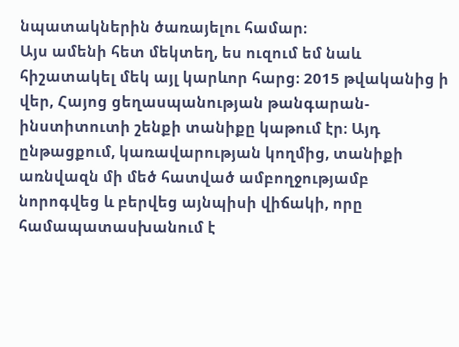նպատակներին ծառայելու համար։
Այս ամենի հետ մեկտեղ, ես ուզում եմ նաև հիշատակել մեկ այլ կարևոր հարց։ 2015 թվականից ի վեր, Հայոց ցեղասպանության թանգարան-ինստիտուտի շենքի տանիքը կաթում էր։ Այդ ընթացքում, կառավարության կողմից, տանիքի առնվազն մի մեծ հատված ամբողջությամբ նորոգվեց և բերվեց այնպիսի վիճակի, որը համապատասխանում է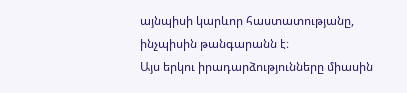այնպիսի կարևոր հաստատությանը, ինչպիսին թանգարանն է։
Այս երկու իրադարձությունները միասին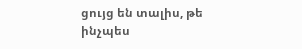ցույց են տալիս, թե ինչպես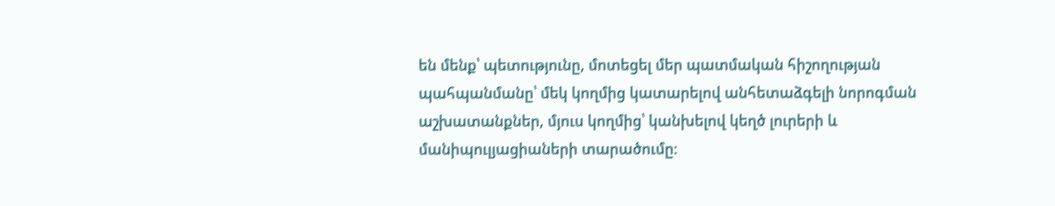են մենք՝ պետությունը, մոտեցել մեր պատմական հիշողության պահպանմանը՝ մեկ կողմից կատարելով անհետաձգելի նորոգման աշխատանքներ, մյուս կողմից՝ կանխելով կեղծ լուրերի և մանիպուլյացիաների տարածումը։